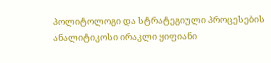პოლიტოლოგი და სტრატეგიული პროცესების ანალიტიკოსი ირაკლი ყიფიანი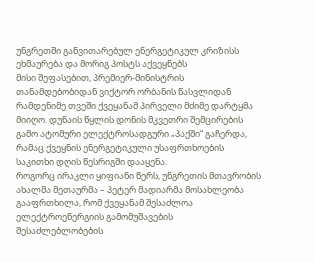უნგრეთში განვითარებულ ენერგეტიკულ კრიზისს ეხმაურება და მორიგ პოსტს აქვეყნებს
მისი შეფასებით, პრემიერ-მინისტრის თანამდებობიდან ვიქტორ ორბანის წასვლიდან რამდენიმე თვეში ქვეყანამ პირველი მძიმე დარტყმა მიიღო. დუნაის წყლის დონის მკვეთრი შემცირების გამო ატომური ელექტროსადგური „პაქში“ გაჩერდა, რამაც ქვეყნის ენერგეტიკული უსაფრთხოების საკითხი დღის წესრიგში დააყენა.
როგორც ირაკლი ყიფიანი წერს, უნგრეთის მთავრობის ახალმა მეთაურმა – პეტერ მადიარმა მოსახლეობა გააფრთხილა, რომ ქვეყანამ შესაძლოა ელექტროენერგიის გამომუშავების შესაძლებლობების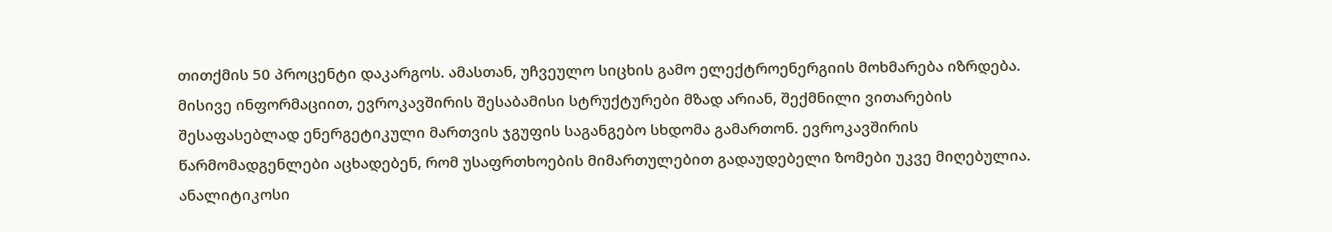თითქმის 50 პროცენტი დაკარგოს. ამასთან, უჩვეულო სიცხის გამო ელექტროენერგიის მოხმარება იზრდება.
მისივე ინფორმაციით, ევროკავშირის შესაბამისი სტრუქტურები მზად არიან, შექმნილი ვითარების შესაფასებლად ენერგეტიკული მართვის ჯგუფის საგანგებო სხდომა გამართონ. ევროკავშირის წარმომადგენლები აცხადებენ, რომ უსაფრთხოების მიმართულებით გადაუდებელი ზომები უკვე მიღებულია.
ანალიტიკოსი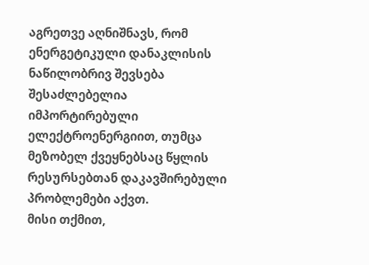აგრეთვე აღნიშნავს, რომ ენერგეტიკული დანაკლისის ნაწილობრივ შევსება შესაძლებელია იმპორტირებული ელექტროენერგიით, თუმცა მეზობელ ქვეყნებსაც წყლის რესურსებთან დაკავშირებული პრობლემები აქვთ.
მისი თქმით,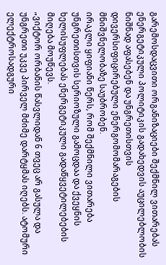გარემოსდაცვითი ორგანიზაციები შექმნილ ვითარებას ენერგეტიკული პოლიტიკის გადახედვის აუცილებლობის ნიშნად აფასებენ და უნგრეთისთვის დივერსიფიცირებული ენერგომომარაგების მნიშვნელობაზე საუბრობენ.
ირაკლი ყიფიანი წერს, რომ შექმნილი ვითარება უნგრეთისთვის სერიოზული გამოცდაა და ქვეყნის ხელისუფლებას ენერგეტიკული გადაწყვეტილებების მიღება მოუწევს.
„ვიქტორ ორბანის წასვლიდან 6 თვეც არ გასულა და უნგრეთი უკვე პირველ მძიმე დარტყმას იღებს. ატომური ელექტროსადგური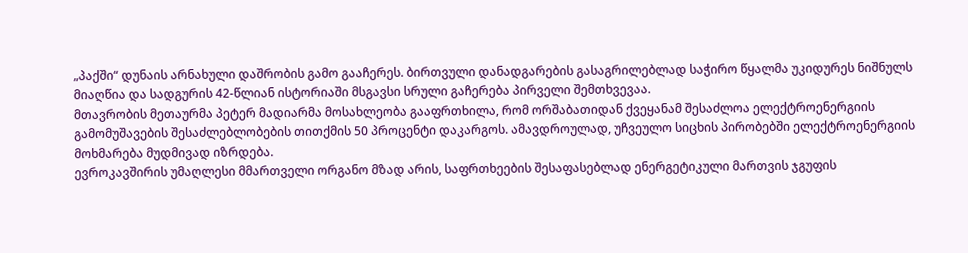„პაქში“ დუნაის არნახული დაშრობის გამო გააჩერეს. ბირთვული დანადგარების გასაგრილებლად საჭირო წყალმა უკიდურეს ნიშნულს მიაღწია და სადგურის 42-წლიან ისტორიაში მსგავსი სრული გაჩერება პირველი შემთხვევაა.
მთავრობის მეთაურმა პეტერ მადიარმა მოსახლეობა გააფრთხილა, რომ ორშაბათიდან ქვეყანამ შესაძლოა ელექტროენერგიის გამომუშავების შესაძლებლობების თითქმის 50 პროცენტი დაკარგოს. ამავდროულად, უჩვეულო სიცხის პირობებში ელექტროენერგიის მოხმარება მუდმივად იზრდება.
ევროკავშირის უმაღლესი მმართველი ორგანო მზად არის, საფრთხეების შესაფასებლად ენერგეტიკული მართვის ჯგუფის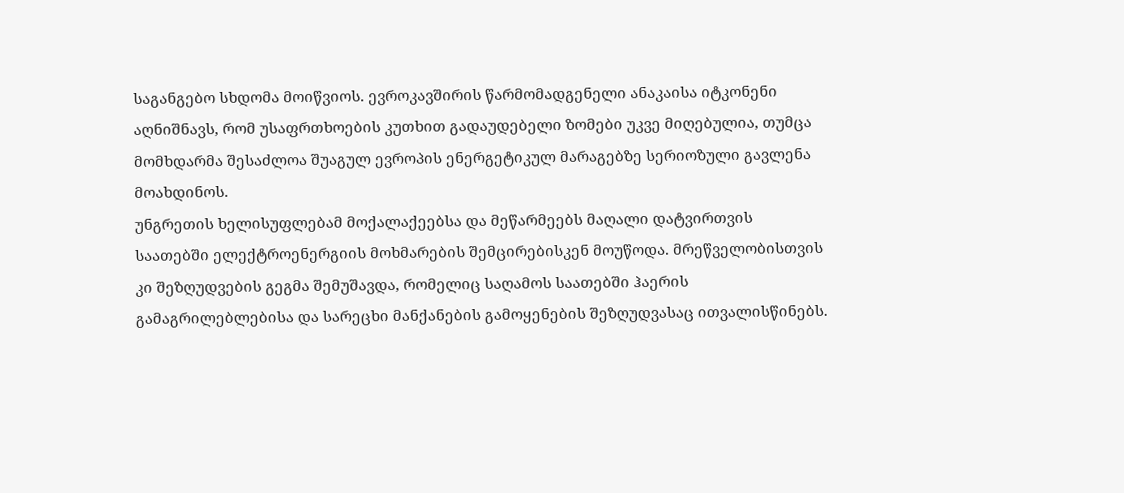საგანგებო სხდომა მოიწვიოს. ევროკავშირის წარმომადგენელი ანაკაისა იტკონენი აღნიშნავს, რომ უსაფრთხოების კუთხით გადაუდებელი ზომები უკვე მიღებულია, თუმცა მომხდარმა შესაძლოა შუაგულ ევროპის ენერგეტიკულ მარაგებზე სერიოზული გავლენა მოახდინოს.
უნგრეთის ხელისუფლებამ მოქალაქეებსა და მეწარმეებს მაღალი დატვირთვის საათებში ელექტროენერგიის მოხმარების შემცირებისკენ მოუწოდა. მრეწველობისთვის კი შეზღუდვების გეგმა შემუშავდა, რომელიც საღამოს საათებში ჰაერის გამაგრილებლებისა და სარეცხი მანქანების გამოყენების შეზღუდვასაც ითვალისწინებს.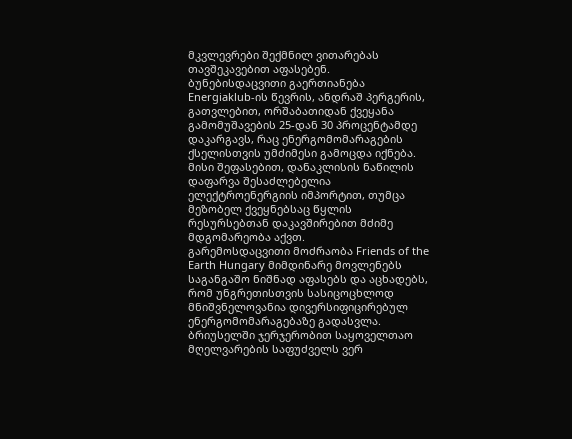მკვლევრები შექმნილ ვითარებას თავშეკავებით აფასებენ. ბუნებისდაცვითი გაერთიანება Energiaklub-ის წევრის, ანდრაშ პერგერის, გათვლებით, ორშაბათიდან ქვეყანა გამომუშავების 25-დან 30 პროცენტამდე დაკარგავს, რაც ენერგომომარაგების ქსელისთვის უმძიმესი გამოცდა იქნება.
მისი შეფასებით, დანაკლისის ნაწილის დაფარვა შესაძლებელია ელექტროენერგიის იმპორტით, თუმცა მეზობელ ქვეყნებსაც წყლის რესურსებთან დაკავშირებით მძიმე მდგომარეობა აქვთ.
გარემოსდაცვითი მოძრაობა Friends of the Earth Hungary მიმდინარე მოვლენებს საგანგაშო ნიშნად აფასებს და აცხადებს, რომ უნგრეთისთვის სასიცოცხლოდ მნიშვნელოვანია დივერსიფიცირებულ ენერგომომარაგებაზე გადასვლა.
ბრიუსელში ჯერჯერობით საყოველთაო მღელვარების საფუძველს ვერ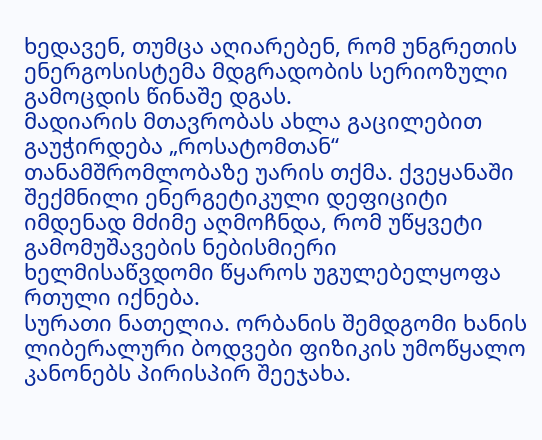ხედავენ, თუმცა აღიარებენ, რომ უნგრეთის ენერგოსისტემა მდგრადობის სერიოზული გამოცდის წინაშე დგას.
მადიარის მთავრობას ახლა გაცილებით გაუჭირდება „როსატომთან“ თანამშრომლობაზე უარის თქმა. ქვეყანაში შექმნილი ენერგეტიკული დეფიციტი იმდენად მძიმე აღმოჩნდა, რომ უწყვეტი გამომუშავების ნებისმიერი ხელმისაწვდომი წყაროს უგულებელყოფა რთული იქნება.
სურათი ნათელია. ორბანის შემდგომი ხანის ლიბერალური ბოდვები ფიზიკის უმოწყალო კანონებს პირისპირ შეეჯახა.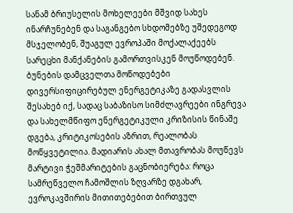სანამ ბრიუსელის მოხელეები მშვიდ სახეს ინარჩუნებენ და საგანგებო სხდომებზე უშედეგოდ მსჯელობენ, შუაგულ ევროპაში მოქალაქეებს სარეცხი მანქანების გამორთვისკენ მოუწოდებენ.
ბუნების დამცველთა მოწოდებები დივერსიფიცირებულ ენერგეტიკაზე გადასვლის შესახებ იქ, სადაც საბაზისო სიმძლავრეები ინგრევა და სახელმწიფო ენერგეტიკული კრიზისის წინაშე დგება, კრიტიკოსების აზრით, რეალობას მოწყვეტილია. მადიარის ახალ მთავრობას მოუწევს მარტივი ჭეშმარიტების გაცნობიერება: როცა სამრეწველო ჩამოშლის ზღვარზე დგახარ, ევროკავშირის მითითებებით ბირთვულ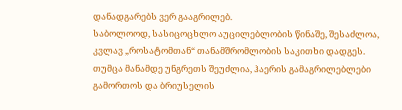დანადგარებს ვერ გააგრილებ.
საბოლოოდ, სასიცოცხლო აუცილებლობის წინაშე, შესაძლოა, კვლავ „როსატომთან“ თანამშრომლობის საკითხი დადგეს. თუმცა მანამდე უნგრეთს შეუძლია, ჰაერის გამაგრილებლები გამორთოს და ბრიუსელის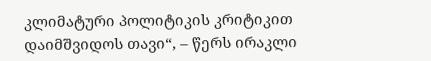კლიმატური პოლიტიკის კრიტიკით დაიმშვიდოს თავი“, – წერს ირაკლი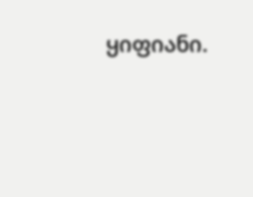ყიფიანი.